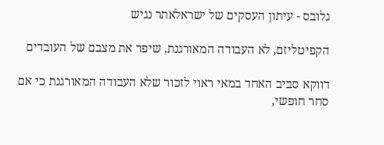גלובס - עיתון העסקים של ישראלאתר נגיש

הקפיטליזם, לא העבודה המאורגנת, שיפר את מצבם של העובדים

דווקא סביב האחד במאי ראוי לזכור שלא העבודה המאורגנת כי אם סחר חופשי,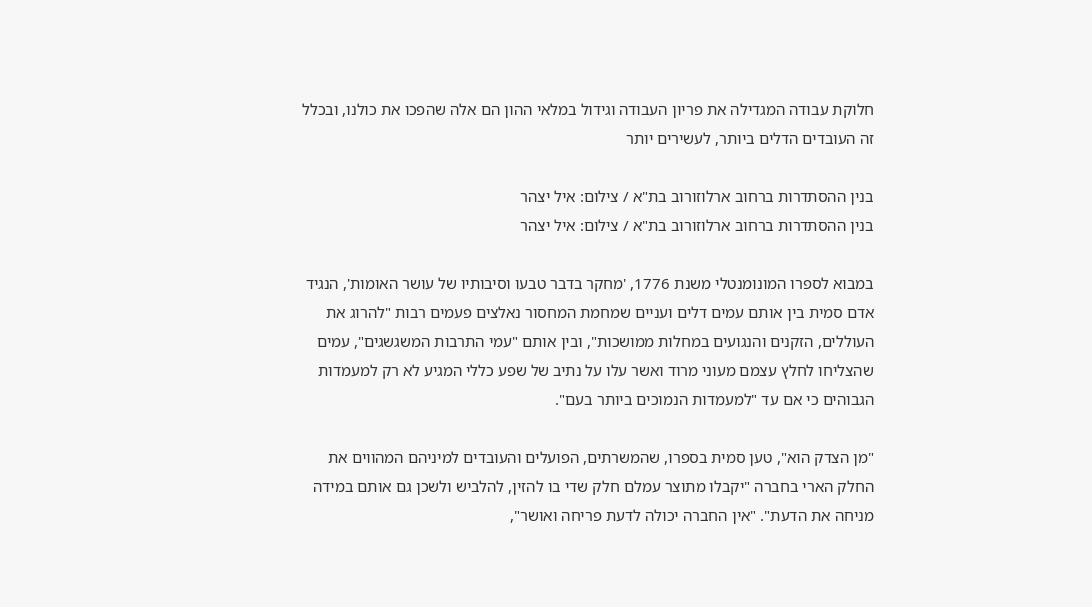חלוקת עבודה המגדילה את פריון העבודה וגידול במלאי ההון הם אלה שהפכו את כולנו, ובכלל זה העובדים הדלים ביותר, לעשירים יותר

בנין ההסתדרות ברחוב ארלוזורוב בת"א / צילום: איל יצהר
בנין ההסתדרות ברחוב ארלוזורוב בת"א / צילום: איל יצהר

במבוא לספרו המונומנטלי משנת 1776, 'מחקר בדבר טבעו וסיבותיו של עושר האומות', הנגיד אדם סמית בין אותם עמים דלים ועניים שמחמת המחסור נאלצים פעמים רבות "להרוג את העוללים, הזקנים והנגועים במחלות ממושכות", ובין אותם "עמי התרבות המשגשגים", עמים שהצליחו לחלץ עצמם מעוני מרוד ואשר עלו על נתיב של שפע כללי המגיע לא רק למעמדות הגבוהים כי אם עד "למעמדות הנמוכים ביותר בעם".

"מן הצדק הוא", טען סמית בספרו, שהמשרתים, הפועלים והעובדים למיניהם המהווים את החלק הארי בחברה "יקבלו מתוצר עמלם חלק שדי בו להזין, להלביש ולשכן גם אותם במידה מניחה את הדעת". "אין החברה יכולה לדעת פריחה ואושר",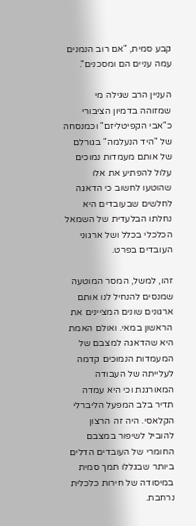קבע סמית, "אם רוב הנמנים עמה עניים הם ומסכנים".

העניין הרב שגילה מי שמזוהה בדמיון הציבורי כ"אבי הקפיטליזם" וכמנסחה של "היד הנעלמה" בגורלם של אותם מעמדות נמוכים עלול להפתיע את אלו שהוטעו לחשוב כי הדאגה לחלשים שבעובדים היא נחלתו הבלעדית של השמאל הכלכלי בכלל ושל ארגוני העובדים בפרט.

זהו, למשל, המסר המוטעה שמנסים להנחיל לנו אותם ארגונים שונים המציינים את הראשון במאי. ואולם האמת היא שהדאגה למצבם של המעמדות הנמוכים קדמה לעלייתה של העבודה המאורגנת וכי היא עמדה תדיר בלב המפעל הליברלי הקלאסי. היה זה הרצון להוביל לשיפור במצבם החומרי של העובדים הדלים ביותר שבגללו תמך סמית במיסודה של חירות כלכלית נרחבת.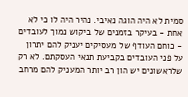סמית לא היה הוגה נאיבי. נהיר היה לו כי לא אחת - בעיקר בזמנים של ביקוש נמוך לעובדים - כוחם העודף של מעסיקים יעניק להם יתרון על פני העובדים בקביעת תנאי העסקתם. לא רק שלראשונים יש הון רב יותר המעניק להם מרחב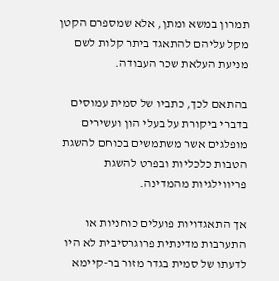תמרון במשא ומתן, אלא שמספרם הקטן מקל עליהם להתאגד ביתר קלות לשם מניעת העלאת שכר העבודה.

בהתאם לכך, כתביו של סמית עמוסים בדברי ביקורת על בעלי הון ועשירים מופלגים אשר משתמשים בכוחם להשגת הטבות כלכליות ובפרט להשגת פריווילגיות מהמדינה.

אך התאגדויות פועלים כוחניות או התערבות מדינתית פרוגרסיבית לא היו לדעתו של סמית בגדר מזור בר-קיימא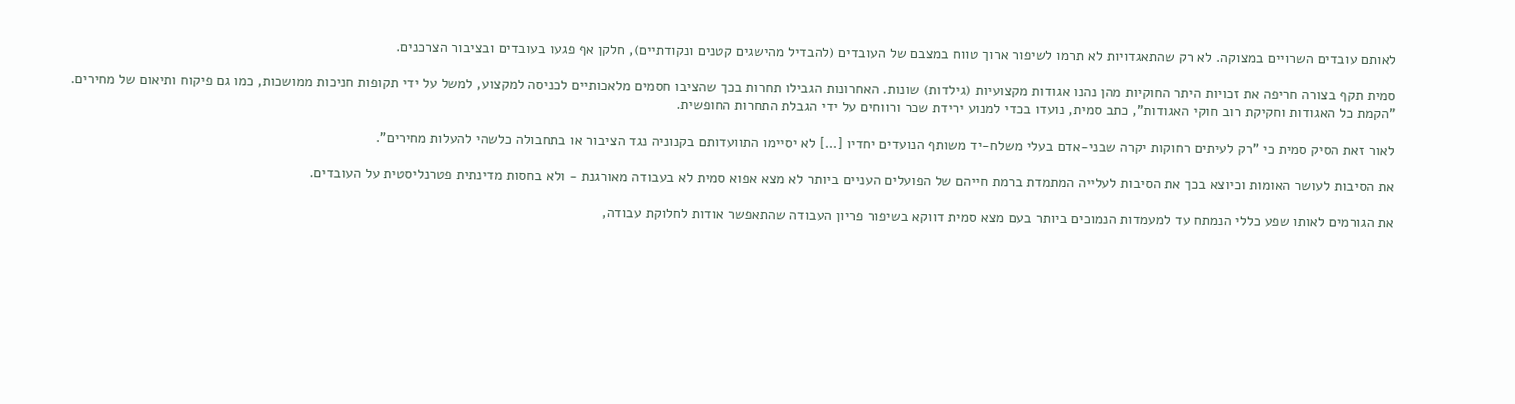לאותם עובדים השרויים במצוקה. לא רק שהתאגדויות לא תרמו לשיפור ארוך טווח במצבם של העובדים (להבדיל מהישגים קטנים ונקודתיים), חלקן אף פגעו בעובדים ובציבור הצרכנים.

סמית תקף בצורה חריפה את זכויות היתר החוקיות מהן נהנו אגודות מקצועיות (גילדות) שונות. האחרונות הגבילו תחרות בכך שהציבו חסמים מלאכותיים לכניסה למקצוע, למשל על ידי תקופות חניכות ממושכות, כמו גם פיקוח ותיאום של מחירים. "הקמת כל האגודות וחקיקת רוב חוקי האגודות", כתב סמית, נועדו בכדי למנוע ירידת שכר ורווחים על ידי הגבלת התחרות החופשית.

לאור זאת הסיק סמית כי "רק לעיתים רחוקות יקרה שבני-אדם בעלי משלח-יד משותף הנועדים יחדיו [...] לא יסיימו התוועדותם בקנוניה נגד הציבור או בתחבולה כלשהי להעלות מחירים".

את הסיבות לעושר האומות וכיוצא בכך את הסיבות לעלייה המתמדת ברמת חייהם של הפועלים העניים ביותר לא מצא אפוא סמית לא בעבודה מאורגנת - ולא בחסות מדינתית פטרנליסטית על העובדים.

את הגורמים לאותו שפע כללי הנמתח עד למעמדות הנמוכים ביותר בעם מצא סמית דווקא בשיפור פריון העבודה שהתאפשר אודות לחלוקת עבודה,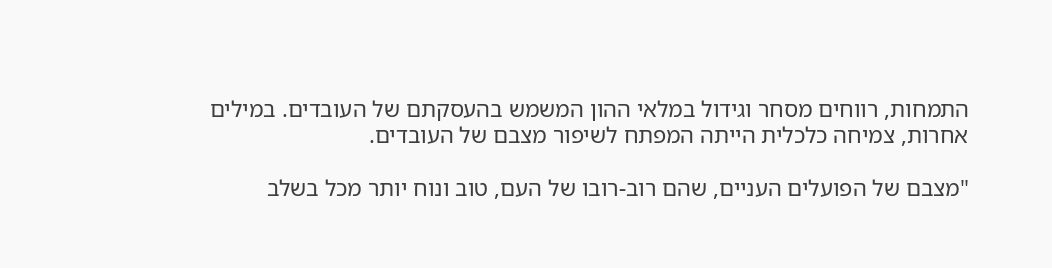התמחות, רווחים מסחר וגידול במלאי ההון המשמש בהעסקתם של העובדים. במילים אחרות, צמיחה כלכלית הייתה המפתח לשיפור מצבם של העובדים.

"מצבם של הפועלים העניים, שהם רוב-רובו של העם, טוב ונוח יותר מכל בשלב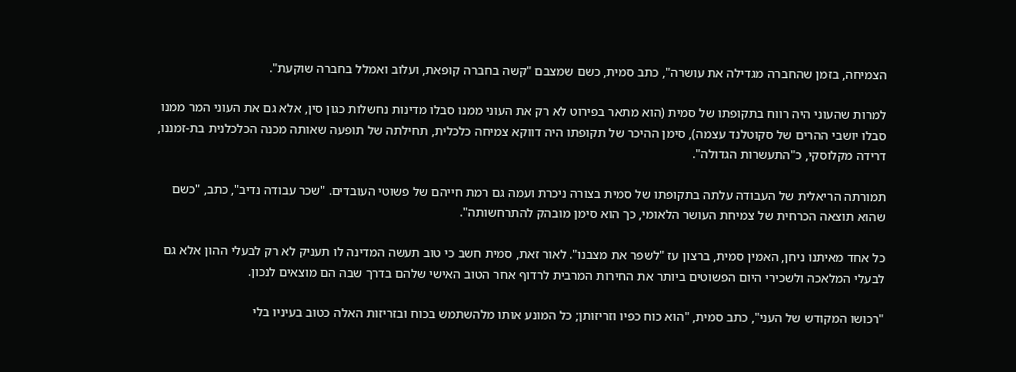הצמיחה, בזמן שהחברה מגדילה את עושרה", כתב סמית, כשם שמצבם "קשה בחברה קופאת, ועלוב ואמלל בחברה שוקעת".

למרות שהעוני היה רווח בתקופתו של סמית (הוא מתאר בפירוט לא רק את העוני ממנו סבלו מדינות נחשלות כגון סין, אלא גם את העוני המר ממנו סבלו יושבי ההרים של סקוטלנד עצמה), סימן ההיכר של תקופתו היה דווקא צמיחה כלכלית, תחילתה של תופעה שאותה מכנה הכלכלנית בת-זמננו, דרידה מקלוסקי, כ"התעשרות הגדולה".

תמורתה הריאלית של העבודה עלתה בתקופתו של סמית בצורה ניכרת ועמה גם רמת חייהם של פשוטי העובדים. "שכר עבודה נדיב", כתב, "כשם שהוא תוצאה הכרחית של צמיחת העושר הלאומי, כך הוא סימן מובהק להתרחשותה".

כל אחד מאיתנו ניחן, האמין סמית, ברצון עז "לשפר את מצבנו". לאור זאת, סמית חשב כי טוב תעשה המדינה לו תעניק לא רק לבעלי ההון אלא גם לבעלי המלאכה ולשכירי היום הפשוטים ביותר את החירות המרבית לרדוף אחר הטוב האישי שלהם בדרך שבה הם מוצאים לנכון.

"רכושו המקודש של העני", כתב סמית, "הוא כוח כפיו וזריזותן; כל המונע אותו מלהשתמש בכוח ובזריזות האלה כטוב בעיניו בלי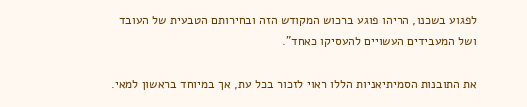לפגוע בשכנו, הריהו פוגע ברכוש המקודש הזה ובחירותם הטבעית של העובד ושל המעבידים העשויים להעסיקו כאחד".

את התובנות הסמיתיאניות הללו ראוי לזכור בכל עת, אך במיוחד בראשון למאי.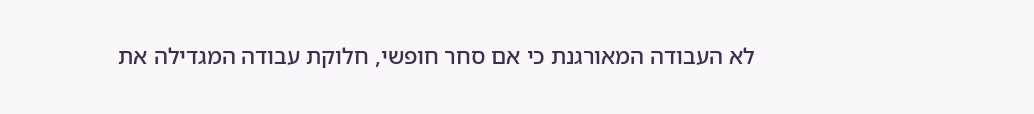לא העבודה המאורגנת כי אם סחר חופשי, חלוקת עבודה המגדילה את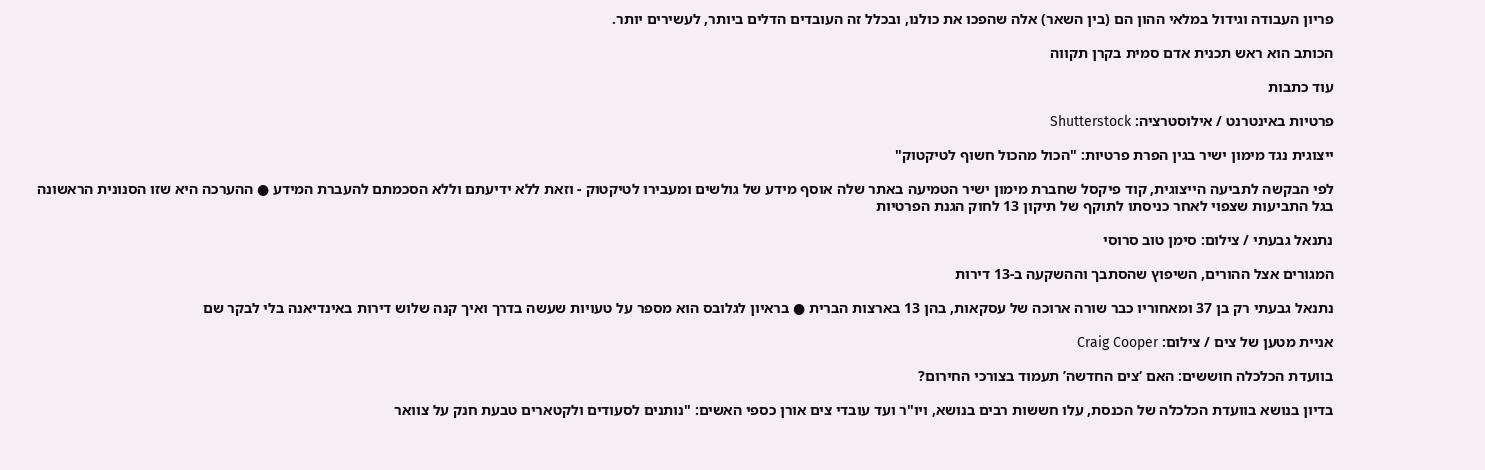פריון העבודה וגידול במלאי ההון הם (בין השאר) אלה שהפכו את כולנו, ובכלל זה העובדים הדלים ביותר, לעשירים יותר.

הכותב הוא ראש תכנית אדם סמית בקרן תקווה

עוד כתבות

פרטיות באינטרנט / אילוסטרציה: Shutterstock

ייצוגית נגד מימון ישיר בגין הפרת פרטיות: "הכול מהכול חשוף לטיקטוק"

לפי הבקשה לתביעה הייצוגית, קוד פיקסל שחברת מימון ישיר הטמיעה באתר שלה אוסף מידע של גולשים ומעבירו לטיקטוק - וזאת ללא ידיעתם וללא הסכמתם להעברת המידע ● ההערכה היא שזו הסנונית הראשונה בגל התביעות שצפוי לאחר כניסתו לתוקף של תיקון 13 לחוק הגנת הפרטיות

נתנאל גבעתי / צילום: סימן טוב סרוסי

המגורים אצל ההורים, השיפוץ שהסתבך וההשקעה ב-13 דירות

נתנאל גבעתי רק בן 37 ומאחוריו כבר שורה ארוכה של עסקאות, בהן 13 בארצות הברית ● בראיון לגלובס הוא מספר על טעויות שעשה בדרך ואיך קנה שלוש דירות באינדיאנה בלי לבקר שם

אניית מטען של צים / צילום: Craig Cooper

בוועדת הכלכלה חוששים: האם ‘צים החדשה’ תעמוד בצורכי החירום?

בדיון בנושא בוועדת הכלכלה של הכנסת, עלו חששות רבים בנושא, ויו"ר ועד עובדי צים אורן כספי האשים: "נותנים לסעודים ולקטארים טבעת חנק על צוואר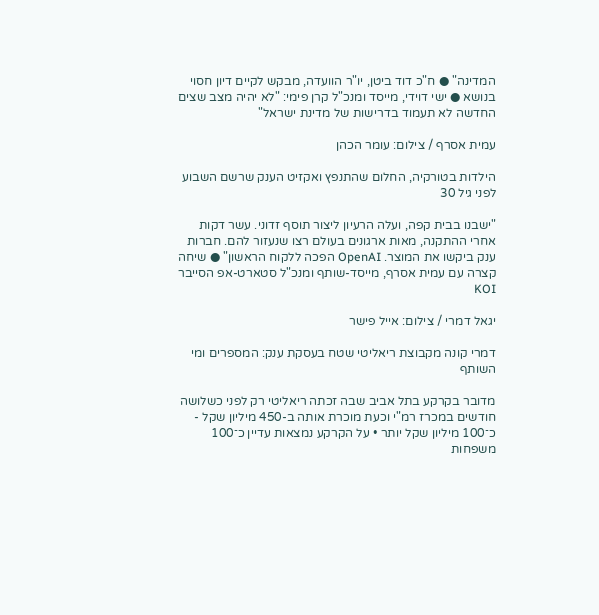המדינה" ● ח"כ דוד ביטן, יו"ר הוועדה, מבקש לקיים דיון חסוי בנושא ● ישי דוידי, מייסד ומנכ"ל קרן פימי: "לא יהיה מצב שצים החדשה לא תעמוד בדרישות של מדינת ישראל"

עמית אסרף / צילום: עומר הכהן

הילדות בטורקיה, החלום שהתנפץ ואקזיט הענק שרשם השבוע לפני גיל 30

"ישבנו בבית קפה, ועלה הרעיון ליצור תוסף זדוני. עשר דקות אחרי ההתקנה, מאות ארגונים בעולם רצו שנעזור להם. חברות ענק ביקשו את המוצר. OpenAI הפכה ללקוח הראשון" ● שיחה קצרה עם עמית אסרף, מייסד-שותף ומנכ"ל סטארט-אפ הסייבר KOI

יגאל דמרי / צילום: אייל פישר

דמרי קונה מקבוצת ריאליטי שטח בעסקת ענק: המספרים ומי השותף

מדובר בקרקע בתל אביב שבה זכתה ריאליטי רק לפני כשלושה חודשים במכרז רמ"י וכעת מוכרת אותה ב-450 מיליון שקל - כ־100 מיליון שקל יותר • על הקרקע נמצאות עדיין כ־100 משפחות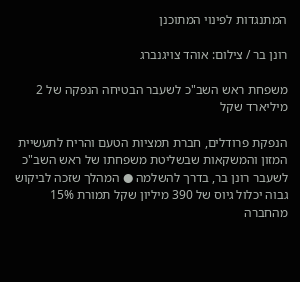המתנגדות לפינוי המתוכנן

רונן בר / צילום: אוהד צויגנברג

משפחת ראש השב"כ לשעבר הבטיחה הנפקה של 2 מיליארד שקל

הנפקת פרודלים, חברת תמציות הטעם והריח לתעשיית המזון והמשקאות שבשליטת משפחתו של ראש השב"כ לשעבר רונן בר, בדרך להשלמה ● המהלך שזכה לביקוש גבוה יכלול גיוס של 390 מיליון שקל תמורת 15% מהחברה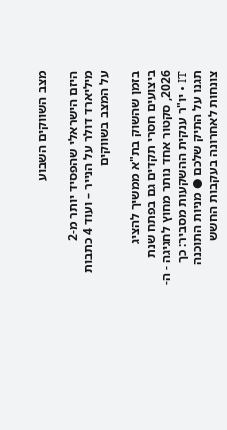מצב השווקים השבוע

היזם הישראלי שהפסיד יותר מ-2 מיליארד דולר על הנייר – ועוד 4 כתבות על המצב בשווקים

בזמן שהשוק בת"א ממשיך להציג ביצועים חסרי תקדים גם בפתח שנת 2026, סקטור אחד נותר מחוץ לחגיגה - ה-IT • יו"ר ענקית ההשקעות מסביר: כך תגנו על התיק שלכם ● מניות התוכנה צונחות לאחרונה בעקבות החשש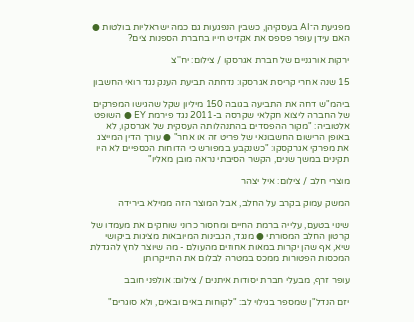מפגיעת ה־AI בעסקיהן, כשבין הנפגעות גם כמה ישראליות בולטות ● האם עידן עופר פספס את אקזיט חייו בחברת הספנות צים?

ירקות אורגניים של חברת אגרסקו / צילום: יח''צ

15 שנה אחרי קריסת אגרסקו: נדחתה תביעת הענק נגד רואי החשבון

ביהמ"ש דחה את התביעה בגובה 150 מיליון שקל שהגישו המפרקים של החברה ליצוא חקלאי שקרסה ב-2011 נגד פירמת EY ● השופט אלטוביה: "מקור ההפסדים בהתנהלותה העסקית של אגרסקו, לא באופן הרישום החשבונאי של פריט זה או אחר" ● עורך הדין המייצג את מפרקי אגרקסקו: "כשנקבע במפורש כי הדוחות הכספיים לא היו תקינים במשך שנים, הקשר הסיבתי נראה מובן מאליו"

מוצרי חלב / צילום: איל יצהר

המשק עמוק בקרב על החלב, אבל המוצר הזה ממילא בירידה

שינוי בטעם, עלייה ברמת החיים ומחסור כרוני שוחקים את מעמדו של קרטון החלב המסורתי ● מנגד, הגבינות המיובאות מציגות ביקושי שיא, אף שהן יקרות במאות אחוזים מהעולם - מה שיוצר לחץ להגדלת המכסות הפטורות ממכס במטרה לבלום את התייקרותן

עופר זרף, מבעלי חברת יסודות איתנים / צילום: אולפני חובב

יזם הנדל"ן שמספר בגילוי לב: "לקוחות באים ובאים, ולא סוגרים"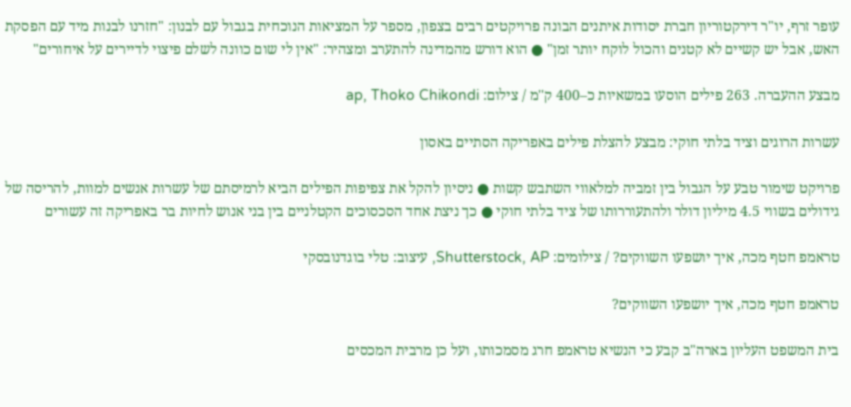עופר זרף, יו"ר דירקטוריון חברת יסודות איתנים הבונה פרויקטים רבים בצפון, מספר על המציאות הנוכחית בגבול עם לבנון: "חזרנו לבנות מיד עם הפסקת האש, אבל יש קשיים לא קטנים והכול לוקח יותר זמן" ● הוא דורש מהמדינה להתערב ומצהיר: "אין לי שום כוונה לשלם פיצוי לדיירים על איחורים"

מבצע ההעברה. 263 פילים הוסעו במשאיות כ–400 ק''מ / צילום: ap, Thoko Chikondi

עשרות הרוגים וציד בלתי חוקי: מבצע להצלת פילים באפריקה הסתיים באסון

פרויקט שימור טבע על הגבול בין זמביה למלאווי השתבש קשות ● ניסיון להקל את צפיפות הפילים הביא לרמיסתם של עשרות אנשים למוות, להריסה של גידולים בשווי 4.5 מיליון דולר ולהתעוררותו של ציד בלתי חוקי ● כך ניצת אחד הסכסוכים הקטלניים בין בני אנוש לחיות בר באפריקה זה עשורים

טראמפ חטף מכה, איך יושפעו השווקים? / צילומים: Shutterstock, AP, עיצוב: טלי בוגדנובסקי

טראמפ חטף מכה, איך יושפעו השווקים?

בית המשפט העליון בארה"ב קבע כי הנשיא טראמפ חרג מסמכותו, ועל כן מרבית המכסים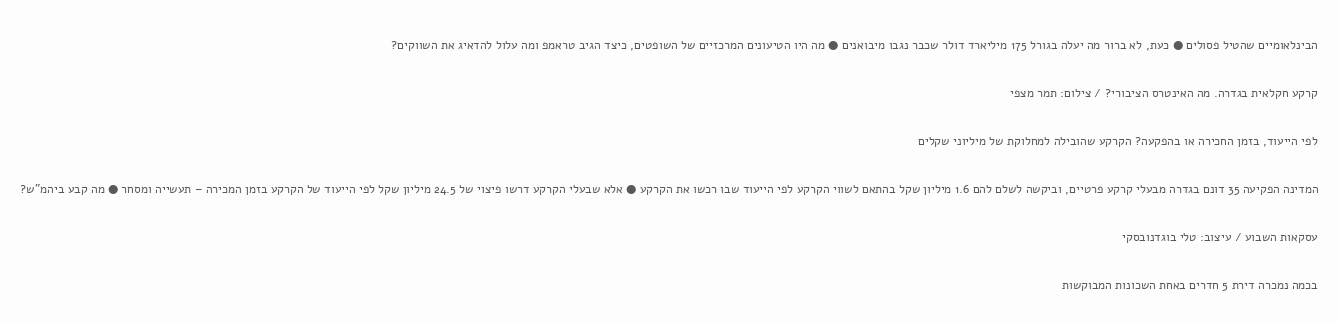הבינלאומיים שהטיל פסולים ● כעת, לא ברור מה יעלה בגורל 175 מיליארד דולר שכבר נגבו מיבואנים ● מה היו הטיעונים המרכזיים של השופטים, כיצד הגיב טראמפ ומה עלול להדאיג את השווקים?

קרקע חקלאית בגדרה. מה האינטרס הציבורי? / צילום: תמר מצפי

לפי הייעוד, בזמן החכירה או בהפקעה? הקרקע שהובילה למחלוקת של מיליוני שקלים

המדינה הפקיעה 35 דונם בגדרה מבעלי קרקע פרטיים, וביקשה לשלם להם 1.6 מיליון שקל בהתאם לשווי הקרקע לפי הייעוד שבו רכשו את הקרקע ● אלא שבעלי הקרקע דרשו פיצוי של 24.5 מיליון שקל לפי הייעוד של הקרקע בזמן המכירה – תעשייה ומסחר ● מה קבע ביהמ"ש?

עסקאות השבוע / עיצוב: טלי בוגדנובסקי

בכמה נמכרה דירת 5 חדרים באחת השכונות המבוקשות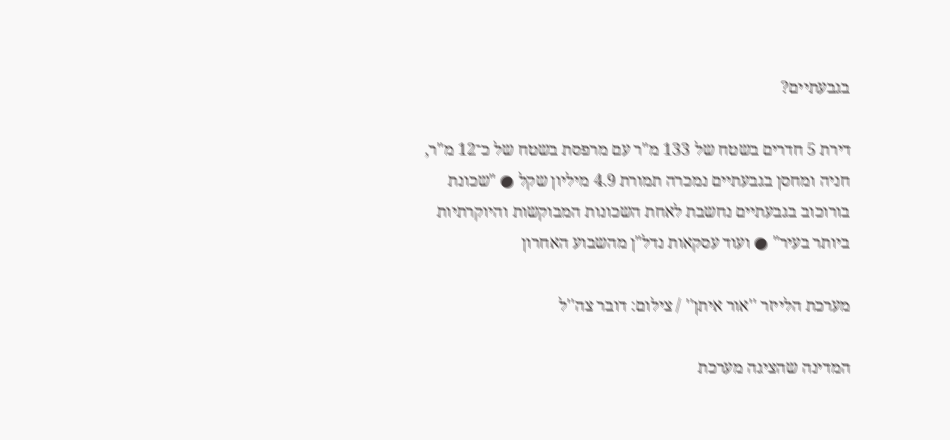בגבעתיים?

דירת 5 חדרים בשטח של 133 מ"ר עם מרפסת בשטח של כ־12 מ"ר, חניה ומחסן בגבעתיים נמכרה תמורת 4.9 מיליון שקל ● "שכונת בורוכוב בגבעתיים נחשבת לאחת השכונות המבוקשות והיוקרתיות ביותר בעיר" ● ועוד עסקאות נדל"ן מהשבוע האחרון

מערכת הלייזר ''אור איתן'' / צילום: דובר צה''ל

המדינה שהציגה מערכת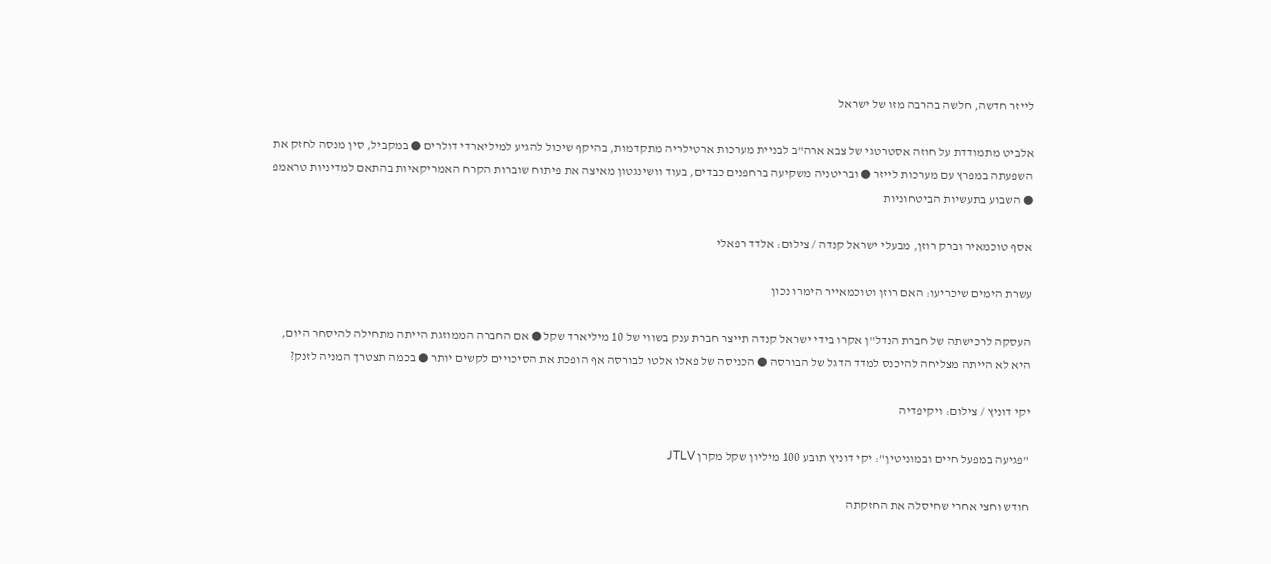לייזר חדשה, חלשה בהרבה מזו של ישראל

אלביט מתמודדת על חוזה אסטרטגי של צבא ארה"ב לבניית מערכות ארטילריה מתקדמות, בהיקף שיכול להגיע למיליארדי דולרים ● במקביל, סין מנסה לחזק את השפעתה במפרץ עם מערכות לייזר ● ובריטניה משקיעה ברחפנים כבדים, בעוד וושינגטון מאיצה את פיתוח שוברות הקרח האמריקאיות בהתאם למדיניות טראמפ ● השבוע בתעשיות הביטחוניות

אסף טוכמאיר וברק רוזן, מבעלי ישראל קנדה / צילום: אלדד רפאלי

עשרת הימים שיכריעו: האם רוזן וטוכמאייר הימרו נכון

העסקה לרכישתה של חברת הנדל"ן אקרו בידי ישראל קנדה תייצר חברת ענק בשווי של 10 מיליארד שקל ● אם החברה הממוזגת הייתה מתחילה להיסחר היום, היא לא הייתה מצליחה להיכנס למדד הדגל של הבורסה ● הכניסה של פאלו אלטו לבורסה אף הופכת את הסיכויים לקשים יותר ● בכמה תצטרך המניה לזנק?

יקי דוניץ / צילום: ויקיפדיה

"פגיעה במפעל חיים ובמוניטין": יקי דוניץ תובע 100 מיליון שקל מקרן JTLV

חודש וחצי אחרי שחיסלה את החזקתה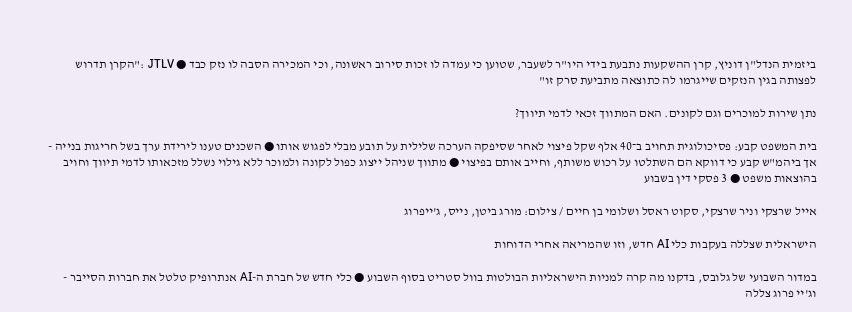ביזמית הנדל"ן דוניץ, קרן ההשקעות נתבעת בידי היו"ר לשעבר, שטוען כי עמדה לו זכות סירוב ראשונה, וכי המכירה הסבה לו נזק כבד ● JTLV :"הקרן תדרוש לפצותה בגין הנזקים שייגרמו לה כתוצאה מתביעת סרק זו"

נתן שירות למוכרים וגם לקונים. האם המתווך זכאי לדמי תיווך?

בית המשפט קבע: פסיכולוגית תחויב ב־40 אלף שקל פיצוי לאחר שסיפקה הערכה שלילית על תובע מבלי לפגוש אותו ● השכנים טענו לירידת ערך בשל חריגות בנייה - אך ביהמ"ש קבע כי דווקא הם השתלטו על רכוש משותף, וחייב אותם בפיצוי ● מתווך שניהל ייצוג כפול לקונה ולמוכר ללא גילוי נשלל מזכאותו לדמי תיווך וחויב בהוצאות משפט ● 3 פסקי דין בשבוע

אייל שרצקי וניר שרצקי, סקוט ראסל ושלומי בן חיים / צילום: מורג ביטן, נייס, ג'ייפרוג

הישראלית שצללה בעקבות כלי AI חדש, וזו שהמריאה אחרי הדוחות

במדור השבועי של גלובס, בדקנו מה קרה למניות הישראליות הבולטות בוול סטריט בסוף השבוע ● כלי חדש של חברת ה-AI אנתרופיק טלטל את חברות הסייבר - וג'יי פרוג צללה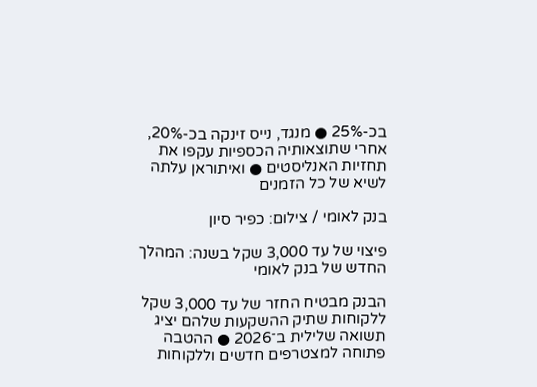בכ-25% ● מנגד, נייס זינקה בכ-20%, אחרי שתוצאותיה הכספיות עקפו את תחזיות האנליסטים ● ואיתוראן עלתה לשיא של כל הזמנים

בנק לאומי / צילום: כפיר סיון

פיצוי של עד 3,000 שקל בשנה: המהלך החדש של בנק לאומי

הבנק מבטיח החזר של עד 3,000 שקל ללקוחות שתיק ההשקעות שלהם יציג תשואה שלילית ב־2026 ● ההטבה פתוחה למצטרפים חדשים וללקוחות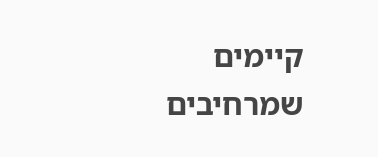קיימים שמרחיבים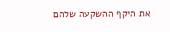את היקף ההשקעה שלהם